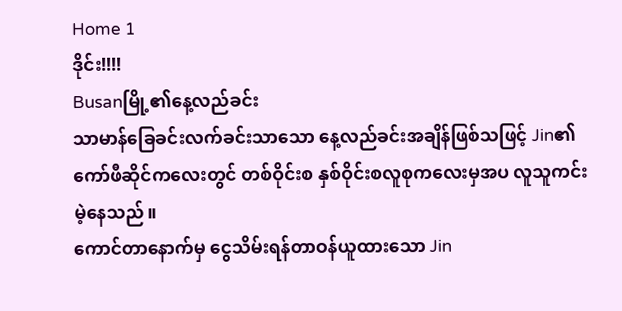Home 1
ဒိုင်း!!!!
Busanမြို့၏နေ့လည်ခင်း
သာမာန်ခြေခင်းလက်ခင်းသာသော နေ့လည်ခင်းအချိန်ဖြစ်သဖြင့် Jin၏ကော်ဖီဆိုင်ကလေးတွင် တစ်ဝိုင်းစ နှစ်ဝိုင်းစလူစုကလေးမှအပ လူသူကင်းမဲ့နေသည်။
ကောင်တာနောက်မှ ငွေသိမ်းရန်တာဝန်ယူထားသော Jin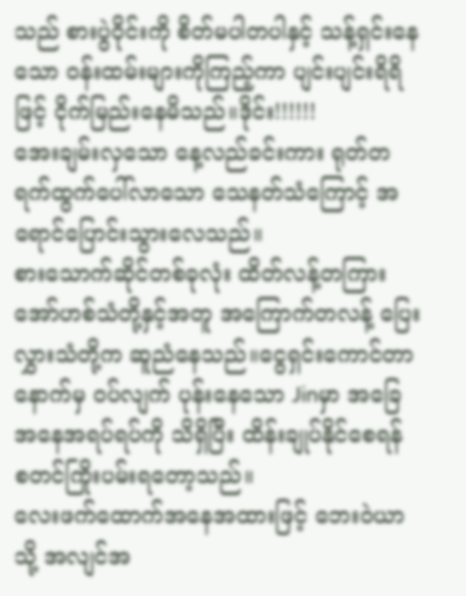သည် စားပွဲဝိုင်းကို စိတ်မပါတပါနှင့် သန့်ရှင်းနေသော ဝန်းထမ်းများကိုကြည့်ကာ ပျင်းပျင်းရိရိဖြင့် ငိုက်မြည်းနေမိသည်။ဒိုင်း!!!!!!
အေးချမ်းလှသော နေ့လည်ခင်းကား ရုတ်တရက်ထွက်ပေါ်လာသော သေနတ်သံကြောင့် အရောင်ပြောင်းသွားလေသည်။
စားသောက်ဆိုင်တစ်ခုလုံး ထိတ်လန့်တကြား အော်ဟစ်သံတို့နှင့်အတူ အကြောက်တလန့် ပြေးလွှားသံတို့က ဆူညံနေသည်။ငွေရှင်းကောင်တာနောက်မှ ဝပ်လျက် ပုန်းနေသော Jinမှာ အခြေအနေအရပ်ရပ်ကို သိရှိပြီး ထိန်းချုပ်နိုင်စေရန် စတင်ကြိုးပမ်းရတော့သည်။
လေးဖက်ထောက်အနေအထားဖြင့် ဘေးဝဲယာသို့ အလျင်အ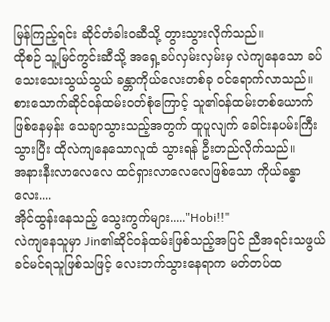မြန်ကြည့်ရင်း ဆိုင်တံခါးဝဆီသို့ တွားသွားလိုက်သည်။
ထိုစဉ် သူ့မြင်ကွင်းဆီသို့ အရှေ့ခပ်လှမ်းလှမ်းမှ လဲကျနေသော ခပ်သေးသေးသွယ်သွယ် ခန္တာကိုယ်လေးတစ်ခု ဝင်ရောက်လာသည်။စားသောက်ဆိုင်ဝန်ထမ်းဝတ်စုံကြောင့် သူ၏ဝန်ထမ်းတစ်ယောက်ဖြစ်နေမှန်း သေချာသွားသည့်အတွက် ထူပူလျက် ခေါင်းနပမ်းကြီးသွားပြီး ထိုလဲကျနေသောလူထံ သွားရန် ဦးတည်လိုက်သည်။
အနားနီးလာလေလေ ထင်ရှားလာလေလေဖြစ်သော ကိုယ်ခန္ဓာလေး....
အိုင်ထွန်းနေသည့် သွေးကွက်များ....."Hobi!!"
လဲကျနေသူမှာ Jin၏ဆိုင်ဝန်ထမ်းဖြစ်သည့်အပြင် ညီအရင်းသဖွယ် ခင်မင်ရသူဖြစ်သဖြင့် လေးဘက်သွားနေရာက မတ်တပ်ထ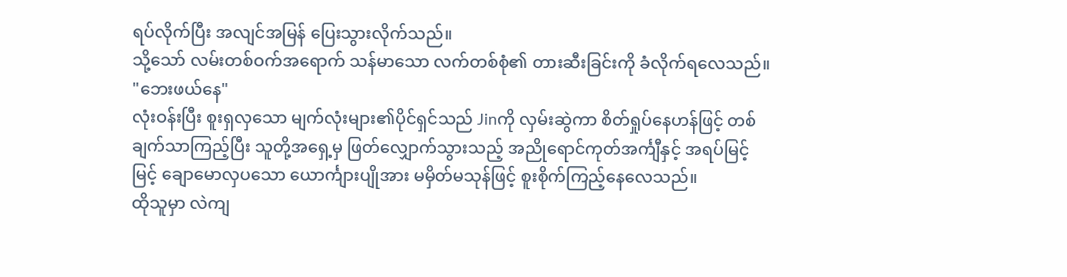ရပ်လိုက်ပြီး အလျင်အမြန် ပြေးသွားလိုက်သည်။
သို့သော် လမ်းတစ်ဝက်အရောက် သန်မာသော လက်တစ်စုံ၏ တားဆီးခြင်းကို ခံလိုက်ရလေသည်။
"ဘေးဖယ်နေ"
လုံးဝန်းပြီး စူးရှလှသော မျက်လုံးများ၏ပိုင်ရှင်သည် Jinကို လှမ်းဆွဲကာ စိတ်ရှုပ်နေဟန်ဖြင့် တစ်ချက်သာကြည့်ပြီး သူတို့အရှေ့မှ ဖြတ်လျှောက်သွားသည့် အညိုရောင်ကုတ်အင်္ကျီနှင့် အရပ်မြင့်မြင့် ချောမောလှပသော ယောင်္ကျားပျိုအား မမှိတ်မသုန်ဖြင့် စူးစိုက်ကြည့်နေလေသည်။
ထိုသူမှာ လဲကျ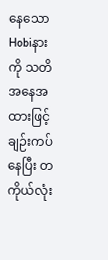နေသော Hobiနားကို သတိအနေအထားဖြင့် ချဉ်းကပ်နေပြီး တကိုယ်လုံး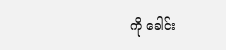ကို ခေါင်း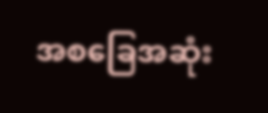အစခြေအဆုံး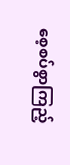စေ့စပ်စွာကြည့်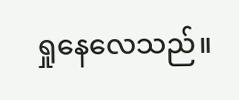ရှုနေလေသည်။